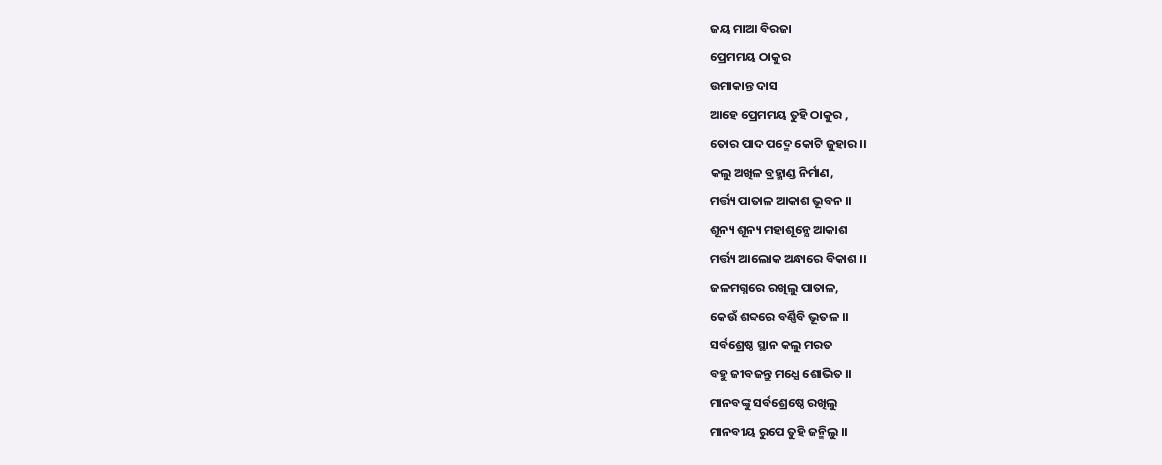ଜୟ ମାଆ ବିରଜା
ପ୍ରେମମୟ ଠାକୁର
ଉମାକାନ୍ତ ଦାସ
ଆହେ ପ୍ରେମମୟ ତୁହି ଠାକୁର ,
ତୋର ପାଦ ପଦ୍ମେ କୋଟି ଜୁହାର ।।
କଲୁ ଅଖିଳ ବ୍ରହ୍ମାଣ୍ଡ ନିର୍ମାଣ,
ମର୍ତ୍ତ୍ୟ ପାତାଳ ଆକାଶ ଭୂବନ ।।
ଶୂନ୍ୟ ଶୂନ୍ୟ ମହାଶୂନ୍ଯେ ଆକାଶ
ମର୍ତ୍ତ୍ୟ ଆଲୋକ ଅନ୍ଧାରେ ବିକାଶ ।।
ଜଳମଗ୍ନରେ ରଖିଲୁ ପାତାଳ,
କେଉଁ ଶବ୍ଦରେ ବର୍ଣ୍ଣିବି ଭୂତଳ ।।
ସର୍ବଶ୍ରେଷ୍ଠ ସ୍ଥାନ କଲୁ ମରତ
ବହୁ ଜୀବଜନ୍ତୁ ମଧ୍ଯେ ଶୋଭିତ ।।
ମାନବଙ୍କୁ ସର୍ବଶ୍ରେଷ୍ଠେ ରଖିଲୁ
ମାନବୀୟ ରୁପେ ତୁହି ଜନ୍ମିଲୁ ।।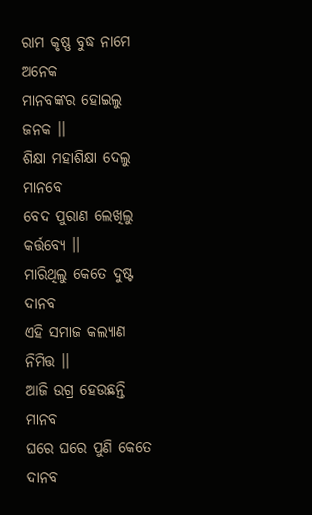ରାମ କୃଷ୍ଣ ବୁଦ୍ଧ ନାମେ ଅନେକ
ମାନବଙ୍କର ହୋଇଲୁ ଜନକ ।।
ଶିକ୍ଷା ମହାଶିକ୍ଷା ଦେଲୁ ମାନବେ
ବେଦ ପୁରାଣ ଲେଖିଲୁ କର୍ତ୍ତବ୍ୟେ ।।
ମାରିଥିଲୁ କେତେ ଦୁଷ୍ଟ ଦାନବ
ଏହି ସମାଜ କଲ୍ଯାଣ ନିମିତ୍ତ ।।
ଆଜି ଉଗ୍ର ହେଉଛନ୍ତି ମାନବ
ଘରେ ଘରେ ପୁଣି କେତେ ଦାନବ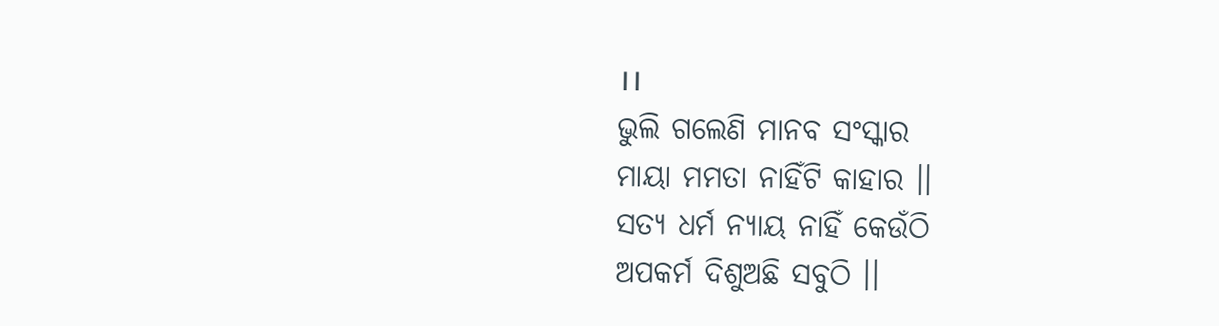।।
ଭୁଲି ଗଲେଣି ମାନବ ସଂସ୍କାର
ମାୟା ମମତା ନାହିଁଟି କାହାର ।।
ସତ୍ୟ ଧର୍ମ ନ୍ଯାୟ ନାହିଁ କେଉଁଠି
ଅପକର୍ମ ଦିଶୁଅଛି ସବୁଠି ।।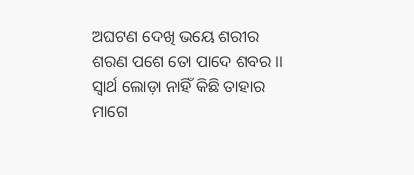ଅଘଟଣ ଦେଖି ଭୟେ ଶରୀର
ଶରଣ ପଶେ ତୋ ପାଦେ ଶବର ।।
ସ୍ବାର୍ଥ ଲୋଡ଼ା ନାହିଁ କିଛି ତାହାର
ମାଗେ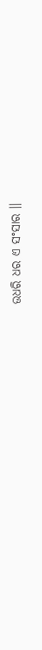ଉଧରି ଧର ଏ ସଂସାର ।।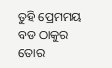ତୁହି ପ୍ରେମମୟ ବଡ ଠାକୁର
ତୋର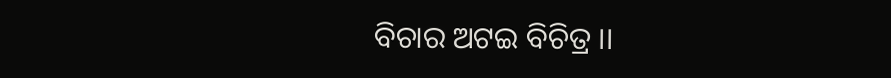ବିଚାର ଅଟଇ ବିଚିତ୍ର ।।